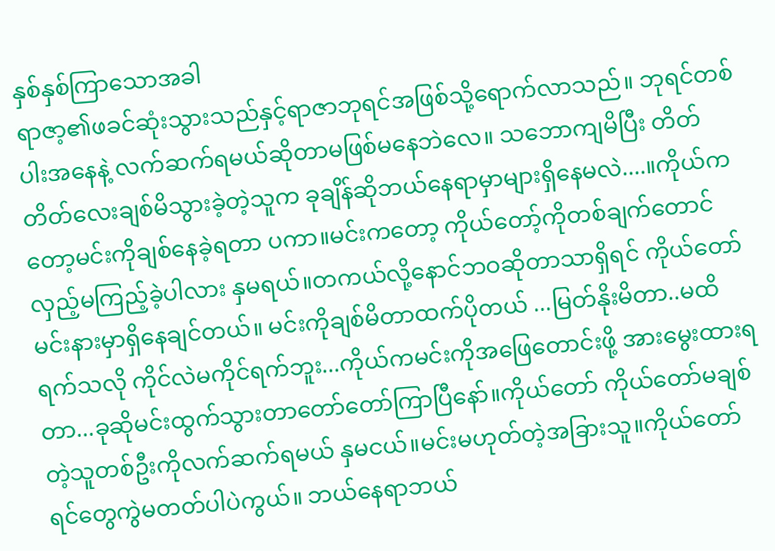နှစ်နှစ်ကြာသောအခါ
ရာဇာ့၏ဖခင်ဆုံးသွားသည်နှင့်ရာဇာဘုရင်အဖြစ်သို့ရောက်လာသည်။ ဘုရင်တစ်ပါးအနေနဲ့ လက်ဆက်ရမယ်ဆိုတာမဖြစ်မနေဘဲလေ။ သဘောကျမိပြီး တိတ်တိတ်လေးချစ်မိသွားခဲ့တဲ့သူက ခုချိန်ဆိုဘယ်နေရာမှာများရှိနေမလဲ....။ကိုယ်ကတော့မင်းကိုချစ်နေခဲ့ရတာ ပကာ။မင်းကတော့ ကိုယ်တော့်ကိုတစ်ချက်တောင်လှည့်မကြည့်ခဲ့ပါလား နှမရယ်။တကယ်လို့နောင်ဘဝဆိုတာသာရှိရင် ကိုယ်တော်မင်းနားမှာရှိနေချင်တယ်။ မင်းကိုချစ်မိတာထက်ပိုတယ် ...မြတ်နိုးမိတာ..မထိရက်သလို ကိုင်လဲမကိုင်ရက်ဘူး...ကိုယ်ကမင်းကိုအဖြေတောင်းဖို့ အားမွေးထားရတာ...ခုဆိုမင်းထွက်သွားတာတော်တော်ကြာပြီနော်။ကိုယ်တော် ကိုယ်တော်မချစ်တဲ့သူတစ်ဦးကိုလက်ဆက်ရမယ် နှမငယ်။မင်းမဟုတ်တဲ့အခြားသူ။ကိုယ်တော်ရင်တွေကွဲမတတ်ပါပဲကွယ်။ ဘယ်နေရာဘယ်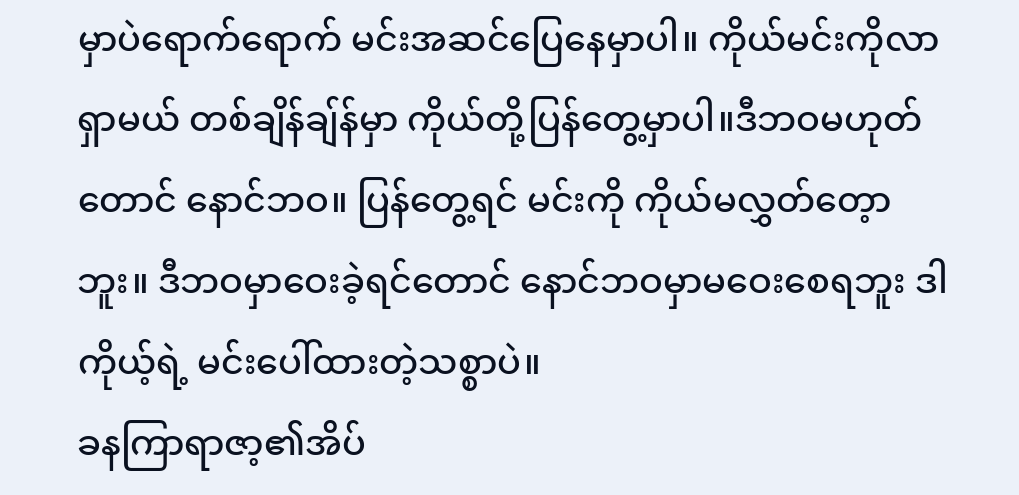မှာပဲရောက်ရောက် မင်းအဆင်ပြေနေမှာပါ။ ကိုယ်မင်းကိုလာရှာမယ် တစ်ချိန်ချ်န်မှာ ကိုယ်တို့ပြန်တွေ့မှာပါ။ဒီဘဝမဟုတ်တောင် နောင်ဘဝ။ ပြန်တွေ့ရင် မင်းကို ကိုယ်မလွှတ်တေ့ာဘူး။ ဒီဘဝမှာဝေးခဲ့ရင်တောင် နောင်ဘဝမှာမဝေးစေရဘူး ဒါကိုယ့်ရဲ့ မင်းပေါ်ထားတဲ့သစ္စာပဲ။
ခနကြာရာဇာ့၏အိပ်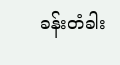ခန်းတံခါး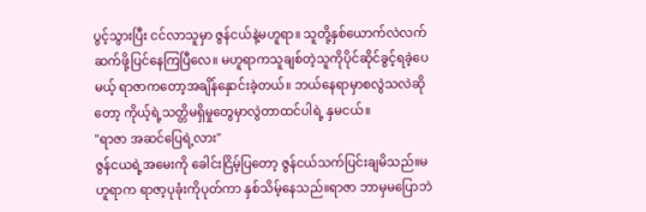ပွင့်သွားပြီး ငင်လာသူမှာ ဇွန်ငယ်နဲ့မဟူရာ။ သူတို့နှစ်ယောက်လဲလက်ဆက်ဖို့ပြင်နေကြပြီလေ။ မဟူရာကသူချစ်တဲ့သူကိုပိုင်ဆိုင်ခွင့်ရခဲ့ပေမယ့် ရာဇာကတော့အချိန်နှောင်းခဲ့တယ်။ ဘယ်နေရာမှာစလွဲသလဲဆိုတော့ ကိုယ့်ရဲ့သတ္တိမရှိမှုတွေမှာလွဲတာထင်ပါရဲ့ နှမငယ်။
"ရာဇာ အဆင်ပြေရဲ့လား"
ဇွန်ငယရဲ့အမေးကို ခေါင်းငြိမ့်ပြတော့ ဇွန်ငယ်သက်ပြင်းချမိသည်။မဟူရာက ရာဇာ့ပုခုံးကိုပုတ်ကာ နှစ်သိမ့်နေသည်။ရာဇာ ဘာမှမပြောဘဲ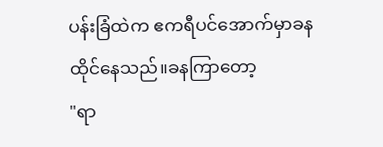ပန်းခြံထဲက ဧကရီပင်အောက်မှာခနထိုင်နေသည်။ခနကြာတော့
"ရာ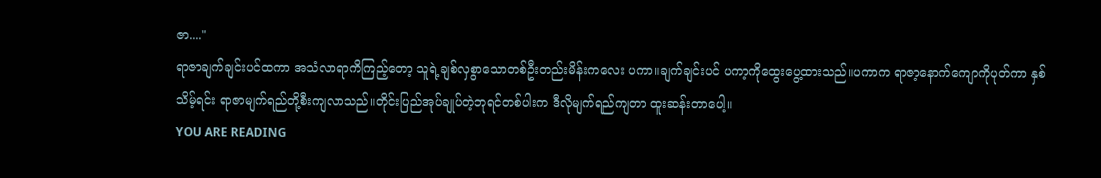ဇာ...."
ရာဇာချက်ချင်းပင်ထကာ အသံလာရာကိကြည့်တော့ သူရဲ့ချစ်လှစွာသောတစ်ဦးတည်းမိန်းကလေး ပကာ။ချက်ချင်းပင် ပကာ့ကိုထွေးပွေ့ထားသည်။ပကာက ရာဇာ့နောက်ကျောကိုပုတ်ကာ နှစ်သိမ့်ရင်း ရာဇာမျက်ရည်တို့စီးကျလာသည်။တိုင်းပြည်အုပ်ချုပ်တဲ့ဘုရင်တစ်ပါးက ဒီလိုမျက်ရည်ကျတာ ထူးဆန်းတာပေါ့။
YOU ARE READING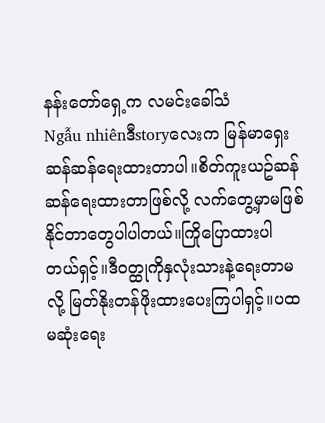နန်းတော်ရှေ့က လမင်းခေါ်သံ
Ngẫu nhiênဒီstoryလေးက မြန်မာရှေးဆန်ဆန်ရေးထားတာပါ။စိတ်ကူးယဥ်ဆန်ဆန်ရေးထားတာဖြစ်လို့ လက်တွေ့မှာမဖြစ်နိုင်တာတွေပါပါတယ်။ကြိုပြောထားပါတယ်ရှင့်။ဒီဝတ္ထုကိုနှလုံးသားနဲ့ရေးတာမလို့ မြတ်နိုးတန်ဖိုးထားပေးကြပါရှင့်။ပထမဆုံးရေး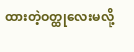ထားတဲ့ဝတ္ထုလေးမလို့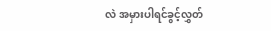လဲ အမှားပါရင်ခွင့်လွှတ်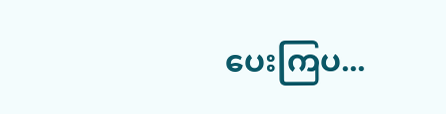ပေးကြပ...